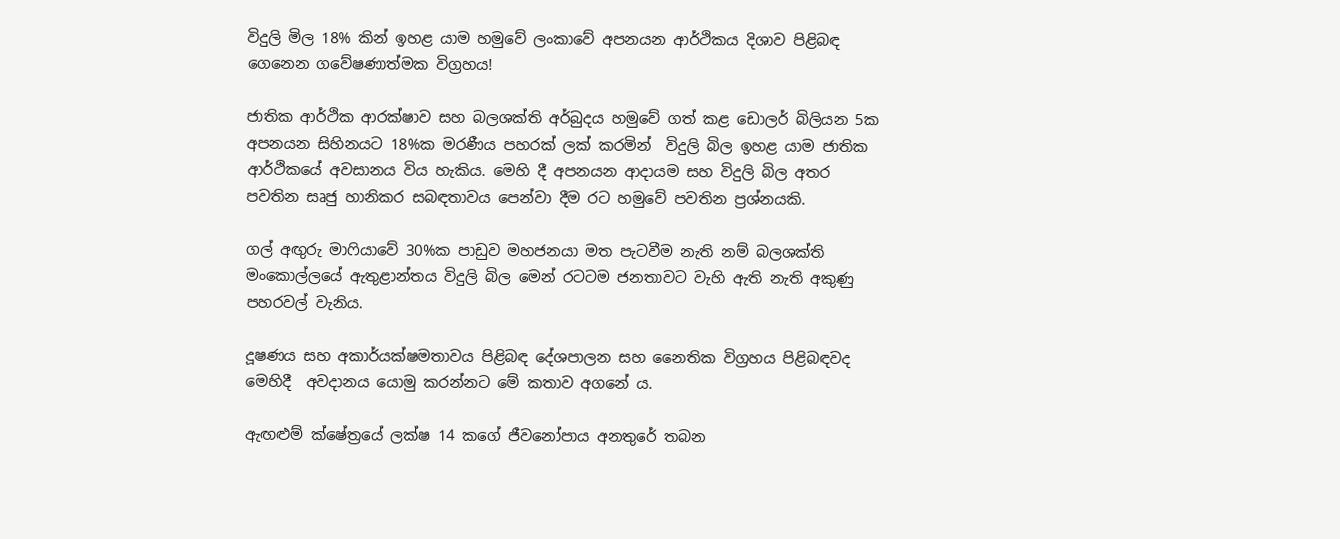විදුලි මිල 18% කින් ඉහළ යාම හමුවේ ලංකාවේ අපනයන ආර්ථිකය දිශාව පිළිබඳ ගෙනෙන ගවේෂණාත්මක විග්‍රහය!

ජාතික ආර්ථික ආරක්ෂාව සහ බලශක්ති අර්බුදය හමුවේ ගත් කළ ඩොලර් බිලියන 5ක අපනයන සිහිනයට 18%ක මරණීය පහරක් ලක් කරමින්  විදුලි බිල ඉහළ යාම ජාතික ආර්ථිකයේ අවසානය විය හැකිය. මෙහි දී අපනයන ආදායම සහ විදුලි බිල අතර පවතින සෘජු හානිකර සබඳතාවය පෙන්වා දීම රට හමුවේ පවතින ප්‍රශ්නයකි.

ගල් අඟුරු මාෆියාවේ 30%ක පාඩුව මහජනයා මත පැටවීම නැති නම් බලශක්ති මංකොල්ලයේ ඇතුළාන්තය විදුලි බිල මෙන් රටටම ජනතාවට වැහි ඇති නැති අකුණු පහරවල් වැනිය.

දූෂණය සහ අකාර්යක්ෂමතාවය පිළිබඳ දේශපාලන සහ නෛතික විග්‍රහය පිළිබඳවද මෙහිදී  අවදානය යොමු කරන්නට මේ කතාව අගනේ ය.

ඇඟළුම් ක්ෂේත්‍රයේ ලක්ෂ 14 කගේ ජීවනෝපාය අනතුරේ තබන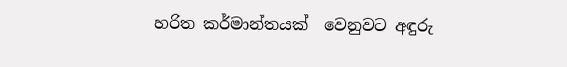හරිත කර්මාන්තයක්  වෙනුවට අඳුරු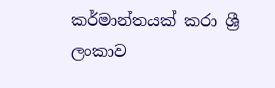කර්මාන්තයක් කරා ශ්‍රී ලංකාව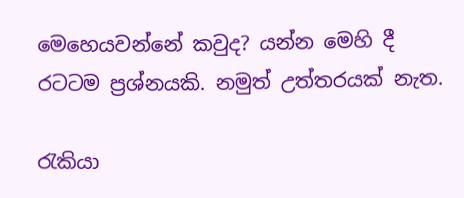මෙහෙයවන්නේ කවුද? යන්න මෙහි දී  රටටම ප්‍රශ්නයකි. නමුත් උත්තරයක් නැත.

රැකියා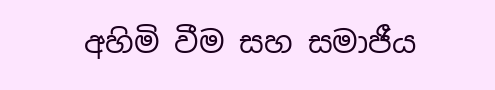අහිමි වීම සහ සමාජීය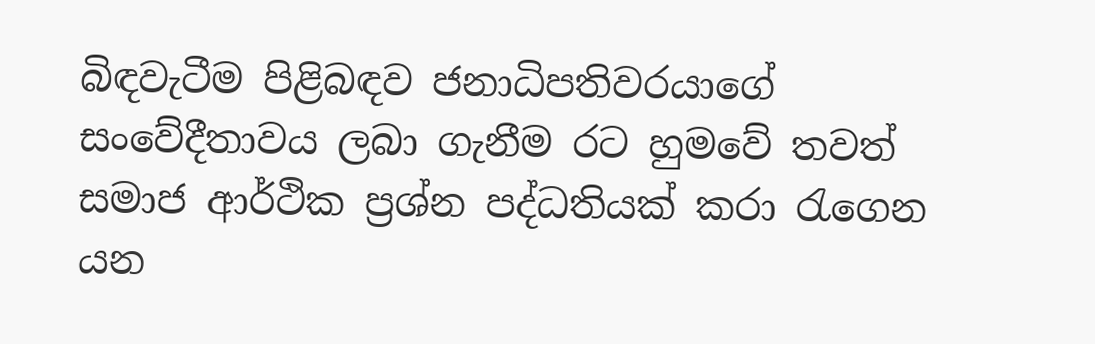බිඳවැටීම පිළිබඳව ජනාධිපතිවරයාගේ සංවේදීතාවය ලබා ගැනීම රට හුමවේ තවත් සමාජ ආර්ථික ප්‍රශ්න පද්ධතියක් කරා රැගෙන යන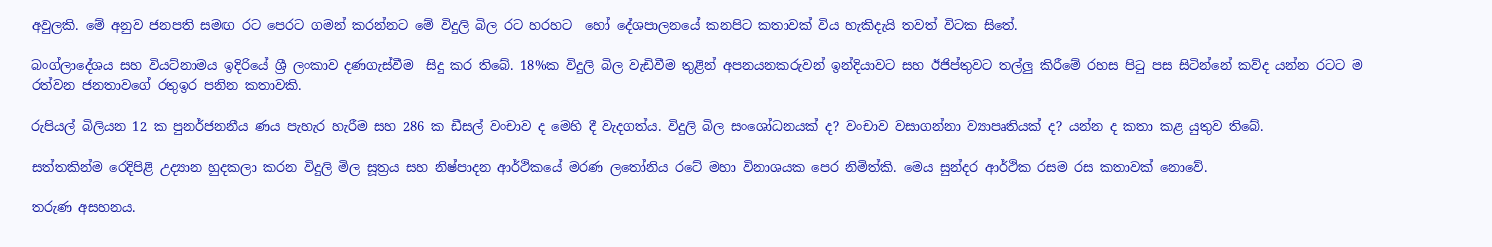අවුලකි. මේ අනුව ජනපති සමඟ රට පෙරට ගමන් කරන්නට මේ විදුලි බිල රට හරහට  හෝ දේශපාලනයේ කනපිට කතාවක් විය හැකිදැයි තවත් විටක සිතේ.

බංග්ලාදේශය සහ වියට්නාමය ඉදිරියේ ශ්‍රී ලංකාව දණගැස්වීම  සිදු කර තිබේ. 18%ක විදුලි බිල වැඩිවීම තුළින් අපනයනකරුවන් ඉන්දියාවට සහ ඊජිප්තුවට තල්ලු කිරීමේ රහස පිටු පස සිටින්නේ කව්ද යන්න රටට ම රත්වන ජනතාවගේ රතුඉර පනින කතාවකි.

රුපියල් බිලියන 12 ක පුනර්ජනනීය ණය පැහැර හැරීම සහ 286 ක ඩීසල් වංචාව ද මෙහි දී වැදගත්ය. විදුලි බිල සංශෝධනයක් ද? වංචාව වසාගන්නා ව්‍යාපෘතියක් ද? යන්න ද කතා කළ යුතුව තිබේ.

සත්තකින්ම රෙදිපිළි උද්‍යාන හුදකලා කරන විදුලි මිල සූත්‍රය සහ නිෂ්පාදන ආර්ථිකයේ මරණ ලතෝනිය රටේ මහා විනාශයක පෙර නිමිත්කි. මෙය සුන්දර ආර්ථික රසම රස කතාවක් නොවේ.

තරුණ අසහනය.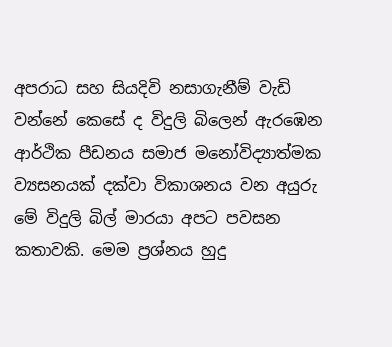අපරාධ සහ සියදිවි නසාගැනීම් වැඩි වන්නේ කෙසේ ද විදුලි බිලෙන් ඇරඹෙන ආර්ථික පීඩනය සමාජ මනෝවිද්‍යාත්මක ව්‍යසනයක් දක්වා විකාශනය වන අයුරු මේ විදුලි බිල් මාරයා අපට පවසන කතාවකි. මෙම ප්‍රශ්නය හුදු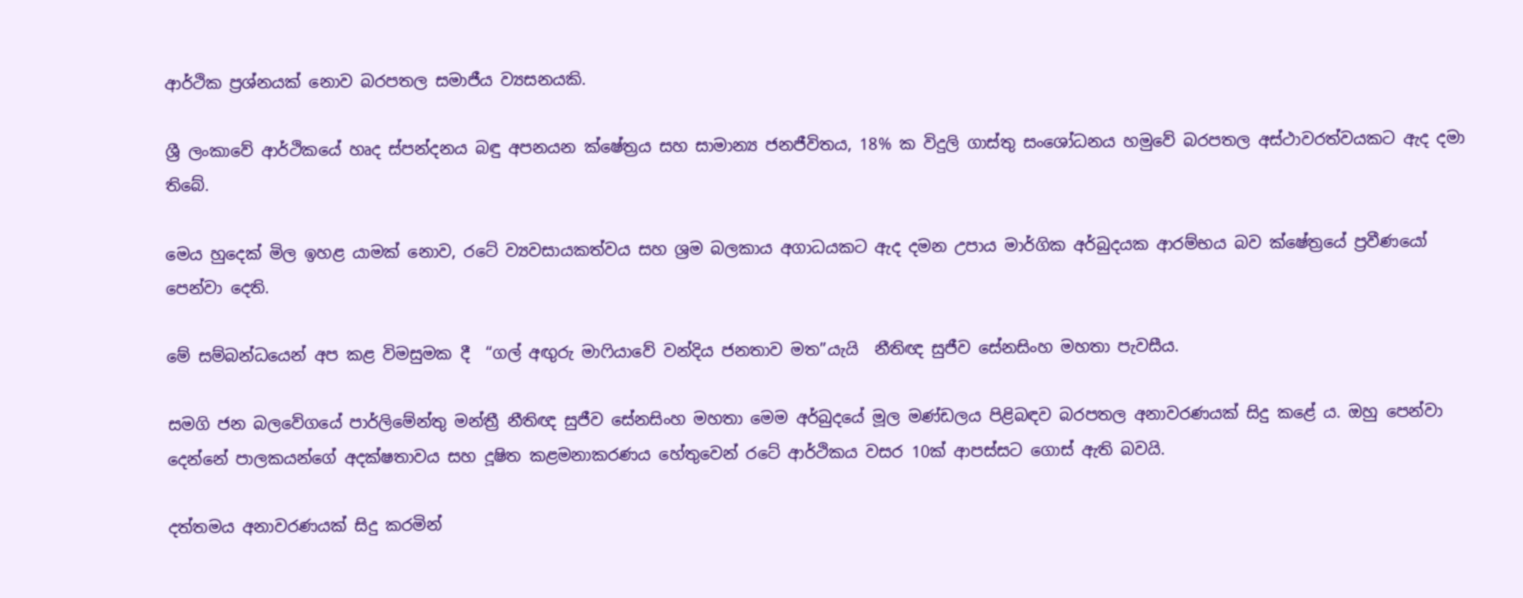ආර්ථික ප්‍රශ්නයක් නොව බරපතල සමාජීය ව්‍යසනයකි.

ශ්‍රී ලංකාවේ ආර්ථිකයේ හෘද ස්පන්දනය බඳු අපනයන ක්ෂේත්‍රය සහ සාමාන්‍ය ජනජීවිතය, 18% ක විදුලි ගාස්තු සංශෝධනය හමුවේ බරපතල අස්ථාවරත්වයකට ඇද දමා තිබේ.

මෙය හුදෙක් මිල ඉහළ යාමක් නොව, රටේ ව්‍යවසායකත්වය සහ ශ්‍රම බලකාය අගාධයකට ඇද දමන උපාය මාර්ගික අර්බුදයක ආරම්භය බව ක්ෂේත්‍රයේ ප්‍රවීණයෝ පෙන්වා දෙති.

මේ සම්බන්ධයෙන් අප කළ විමසුමක දී  “ගල් අඟුරු මාෆියාවේ වන්දිය ජනතාව මත”යැයි  නීතිඥ සුජීව සේනසිංහ මහතා පැවසීය.

සමගි ජන බලවේගයේ පාර්ලිමේන්තු මන්ත්‍රී නීතිඥ සුජීව සේනසිංහ මහතා මෙම අර්බුදයේ මූල මණ්ඩලය පිළිබඳව බරපතල අනාවරණයක් සිදු කළේ ය. ඔහු පෙන්වා දෙන්නේ පාලකයන්ගේ අදක්ෂතාවය සහ දූෂිත කළමනාකරණය හේතුවෙන් රටේ ආර්ථිකය වසර 10ක් ආපස්සට ගොස් ඇති බවයි.

දත්තමය අනාවරණයක් සිදු කරමින්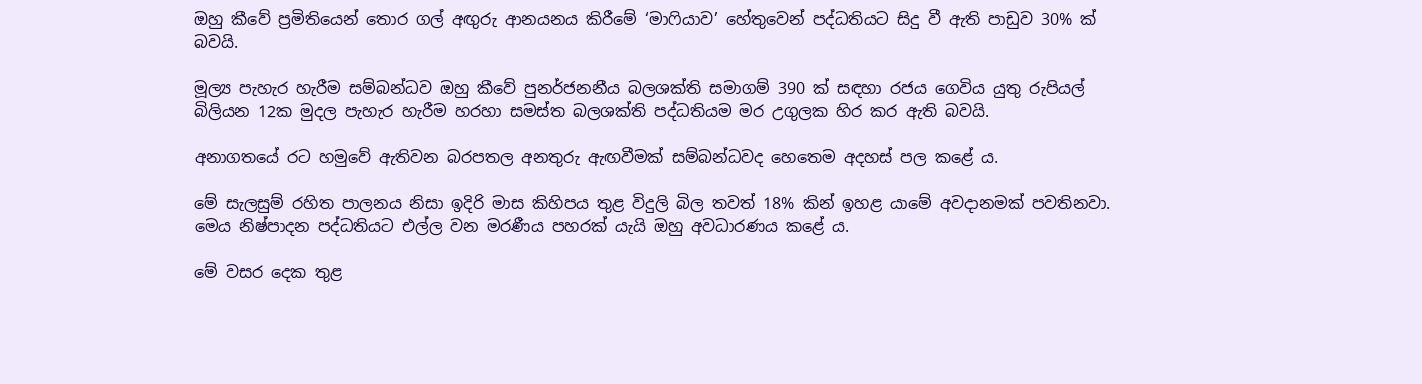ඔහු කීවේ ප්‍රමිතියෙන් තොර ගල් අඟුරු ආනයනය කිරීමේ ‘මාෆියාව’ හේතුවෙන් පද්ධතියට සිදු වී ඇති පාඩුව 30% ක් බවයි.

මූල්‍ය පැහැර හැරීම සම්බන්ධව ඔහු කීවේ පුනර්ජනනීය බලශක්ති සමාගම් 390 ක් සඳහා රජය ගෙවිය යුතු රුපියල් බිලියන 12ක මුදල පැහැර හැරීම හරහා සමස්ත බලශක්ති පද්ධතියම මර උගුලක හිර කර ඇති බවයි.

අනාගතයේ රට හමුවේ ඇතිවන බරපතල අනතුරු ඇඟවීමක් සම්බන්ධවද හෙතෙම අදහස් පල කළේ ය.

මේ සැලසුම් රහිත පාලනය නිසා ඉදිරි මාස කිහිපය තුළ විදුලි බිල තවත් 18% කින් ඉහළ යාමේ අවදානමක් පවතිනවා. මෙය නිෂ්පාදන පද්ධතියට එල්ල වන මරණීය පහරක් යැයි ඔහු අවධාරණය කළේ ය.

මේ වසර දෙක තුළ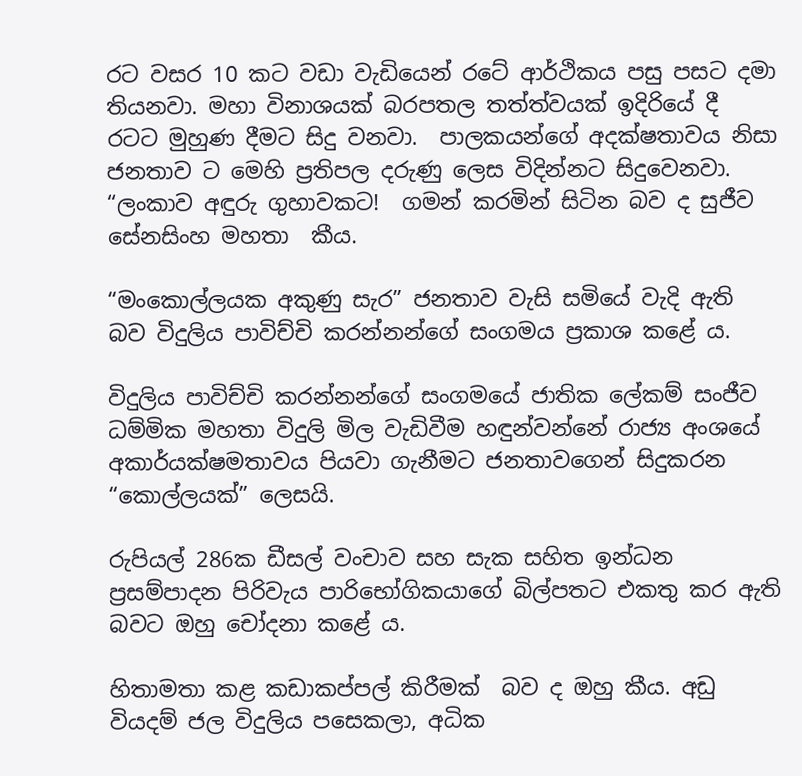රට වසර 10 කට වඩා වැඩියෙන් රටේ ආර්ථිකය පසු පසට දමා තියනවා. මහා විනාශයක් බරපතල තත්ත්වයක් ඉදිරියේ දී රටට මුහුණ දීමට සිදු වනවා.  පාලකයන්ගේ අදක්ෂතාවය නිසා ජනතාව ට මෙහි ප්‍රතිපල දරුණු ලෙස විදින්නට සිදුවෙනවා. “ලංකාව අඳුරු ගුහාවකට!  ගමන් කරමින් සිටින බව ද සුජීව සේනසිංහ මහතා  කීය.

“මංකොල්ලයක අකුණු සැර” ජනතාව වැසි සමියේ වැදි ඇති බව විදුලිය පාවිච්චි කරන්නන්ගේ සංගමය ප්‍රකාශ කළේ ය.

විදුලිය පාවිච්චි කරන්නන්ගේ සංගමයේ ජාතික ලේකම් සංජීව ධම්මික මහතා විදුලි මිල වැඩිවීම හඳුන්වන්නේ රාජ්‍ය අංශයේ අකාර්යක්ෂමතාවය පියවා ගැනීමට ජනතාවගෙන් සිදුකරන “කොල්ලයක්” ලෙසයි.

රුපියල් 286ක ඩීසල් වංචාව සහ සැක සහිත ඉන්ධන ප්‍රසම්පාදන පිරිවැය පාරිභෝගිකයාගේ බිල්පතට එකතු කර ඇති බවට ඔහු චෝදනා කළේ ය.

හිතාමතා කළ කඩාකප්පල් කිරීමක්  බව ද ඔහු කීය. අඩු වියදම් ජල විදුලිය පසෙකලා, අධික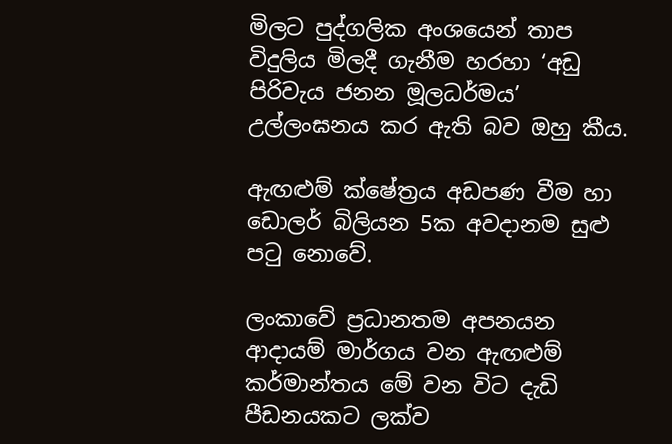මිලට පුද්ගලික අංශයෙන් තාප විදුලිය මිලදී ගැනීම හරහා ‘අඩු පිරිවැය ජනන මූලධර්මය’ උල්ලංඝනය කර ඇති බව ඔහු කීය.

ඇඟළුම් ක්ෂේත්‍රය අඩපණ වීම හා ඩොලර් බිලියන 5ක අවදානම සුළු පටු නොවේ.

ලංකාවේ ප්‍රධානතම අපනයන ආදායම් මාර්ගය වන ඇඟළුම් කර්මාන්තය මේ වන විට දැඩි පීඩනයකට ලක්ව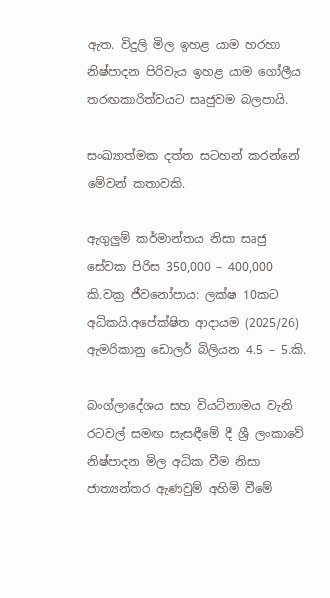ඇත. විදුලි මිල ඉහළ යාම හරහා නිෂ්පාදන පිරිවැය ඉහළ යාම ගෝලීය තරඟකාරිත්වයට සෘජුවම බලපායි.

සංඛ්‍යාත්මක දත්ත සටහන් කරන්නේ මේවන් කතාවකි.

ඇගුලුම් කර්මාන්තය නිසා සෘජු සේවක පිරිස 350,000 – 400,000 කි.වක්‍ර ජීවනෝපාය: ලක්ෂ 10කට අධිකයි.අපේක්ෂිත ආදායම (2025/26) ඇමරිකානු ඩොලර් බිලියන 4.5 – 5.කි.

බංග්ලාදේශය සහ වියට්නාමය වැනි රටවල් සමඟ සැසඳීමේ දී ශ්‍රී ලංකාවේ නිෂ්පාදන මිල අධික වීම නිසා ජාත්‍යන්තර ඇණවුම් අහිමි වීමේ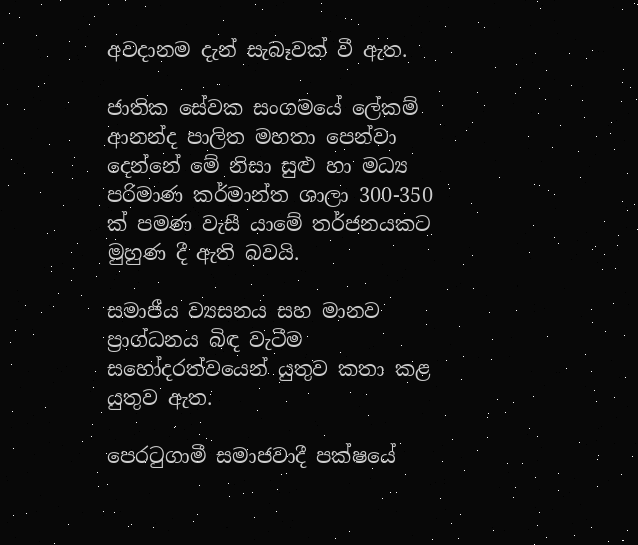අවදානම දැන් සැබෑවක් වී ඇත.

ජාතික සේවක සංගමයේ ලේකම් ආනන්ද පාලිත මහතා පෙන්වා දෙන්නේ මේ නිසා සුළු හා මධ්‍ය පරිමාණ කර්මාන්ත ශාලා 300-350 ක් පමණ වැසී යාමේ තර්ජනයකට මුහුණ දී ඇති බවයි.

සමාජීය ව්‍යසනය සහ මානව ප්‍රාග්ධනය බිඳ වැටීම සහෝදරත්වයෙන් යුතුව කතා කළ යුතුව ඇත.

පෙරටුගාමී සමාජවාදී පක්ෂයේ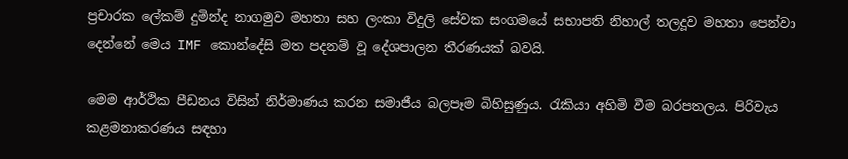ප්‍රචාරක ලේකම් දුමින්ද නාගමුව මහතා සහ ලංකා විදුලි සේවක සංගමයේ සභාපති නිහාල් තලදූව මහතා පෙන්වා දෙන්නේ මෙය IMF කොන්දේසි මත පදනම් වූ දේශපාලන තීරණයක් බවයි.

මෙම ආර්ථික පීඩනය විසින් නිර්මාණය කරන සමාජීය බලපෑම බිහිසුණුය. රැකියා අහිමි වීම බරපතලය. පිරිවැය කළමනාකරණය සඳහා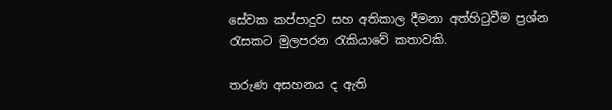සේවක කප්පාදුව සහ අතිකාල දීමනා අත්හිටුවීම ප්‍රශ්න රැසකට මුලපරන රැකියාවේ කතාවකි.

තරුණ අසහනය ද ඇති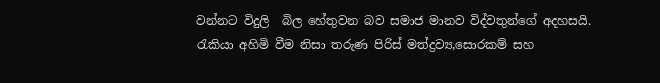වන්නට විදුලි  බිල හේතුවන බව සමාජ මානව විද්වතුන්ගේ අදහසයි. රැකියා අහිමි වීම නිසා තරුණ පිරිස් මත්ද්‍රව්‍ය,සොරකම් සහ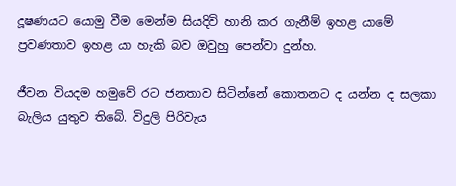දූෂණයට යොමු වීම මෙන්ම සියදිවි හානි කර ගැනීම් ඉහළ යාමේ ප්‍රවණතාව ඉහළ යා හැකි බව ඔවුහු පෙන්වා දුන්හ.

ජීවන වියදම හමුවේ රට ජනතාව සිටින්නේ කොතනට ද යන්න ද සලකා බැලිය යුතුව තිබේ. විදුලි පිරිවැය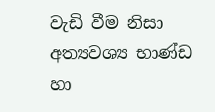වැඩි වීම නිසා අත්‍යවශ්‍ය භාණ්ඩ හා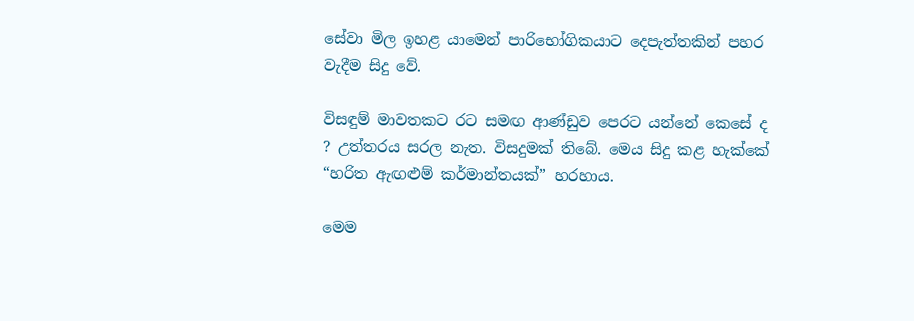සේවා මිල ඉහළ යාමෙන් පාරිභෝගිකයාට දෙපැත්තකින් පහර වැදීම සිදු වේ.

විසඳුම් මාවතකට රට සමඟ ආණ්ඩුව පෙරට යන්නේ කෙසේ ද ? උත්තරය සරල නැත. විසදුමක් තිබේ. මෙය සිදු කළ හැක්කේ  “හරිත ඇඟළුම් කර්මාන්තයක්” හරහාය.

මෙම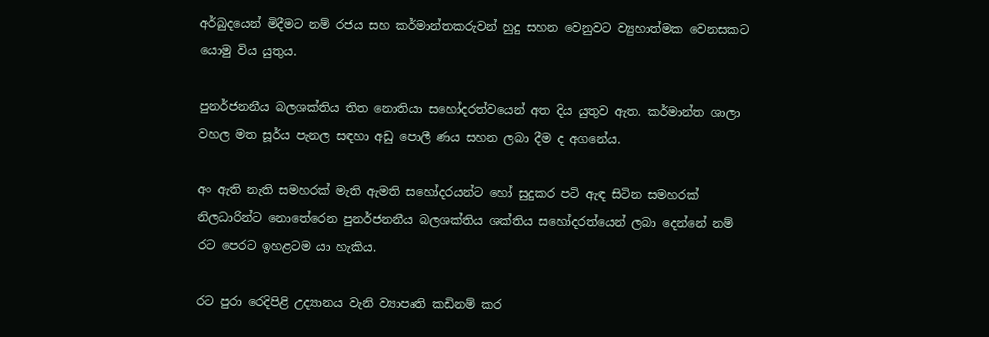අර්බුදයෙන් මිදීමට නම් රජය සහ කර්මාන්තකරුවන් හුදු සහන වෙනුවට ව්‍යුහාත්මක වෙනසකට යොමු විය යුතුය.

පුනර්ජනනීය බලශක්තිය තිත නොතියා සහෝදරත්වයෙන් අත දිය යුතුව ඇත. කර්මාන්ත ශාලා වහල මත සූර්ය පැනල සඳහා අඩු පොලී ණය සහන ලබා දීම ද අගනේය.

අං ඇති නැති සමහරක් මැති ඇමති සහෝදරයන්ට හෝ සුදුකර පටි ඇඳ සිටින සමහරක් නිලධාරින්ට නොතේරෙන පුනර්ජනනීය බලශක්තිය ශක්තිය සහෝදරත්යෙන් ලබා දෙන්නේ නම් රට පෙරට ඉහළටම යා හැකිය.

රට පුරා රෙදිපිළි උද්‍යානය වැනි ව්‍යාපෘති කඩිනම් කර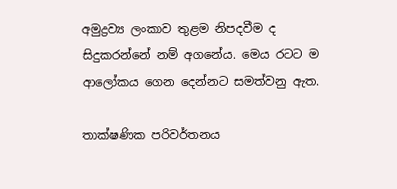අමුද්‍රව්‍ය ලංකාව තුළම නිපදවීම ද සිදුකරන්නේ නම් අගනේය. මෙය රටට ම ආලෝකය ගෙන දෙන්නට සමත්වනු ඇත.

තාක්ෂණික පරිවර්තනය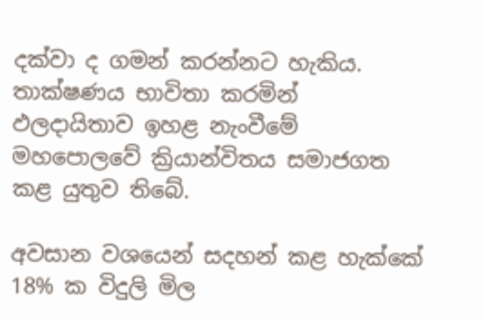දක්වා ද ගමන් කරන්නට හැකිය. තාක්ෂණය භාවිතා කරමින් ඵලදායිතාව ඉහළ නැංවීමේ මහපොලවේ ක්‍රියාන්විතය සමාජගත කළ යුතුව තිබේ.

අවසාන වශයෙන් සදහන් කළ හැක්කේ 18% ක විදුලි මිල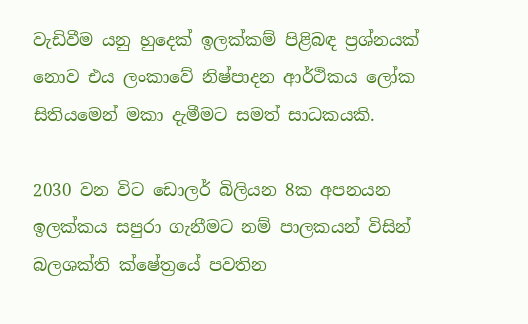වැඩිවීම යනු හුදෙක් ඉලක්කම් පිළිබඳ ප්‍රශ්නයක් නොව එය ලංකාවේ නිෂ්පාදන ආර්ථිකය ලෝක සිතියමෙන් මකා දැමීමට සමත් සාධකයකි.

2030 වන විට ඩොලර් බිලියන 8ක අපනයන ඉලක්කය සපුරා ගැනීමට නම් පාලකයන් විසින් බලශක්ති ක්ෂේත්‍රයේ පවතින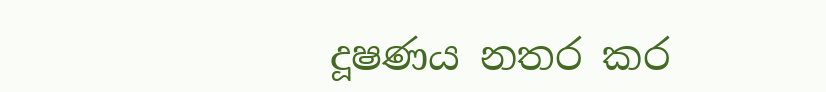දූෂණය නතර කර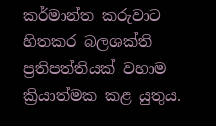කර්මාන්ත කරුවාට හිතකර බලශක්ති ප්‍රතිපත්තියක් වහාම ක්‍රියාත්මක කළ යුතුය.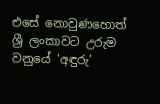එසේ නොවුණහොත් ශ්‍රී ලංකාවට උරුම වනුයේ ‘අඳුරු’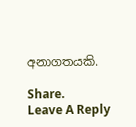අනාගතයකි.

Share.
Leave A Reply